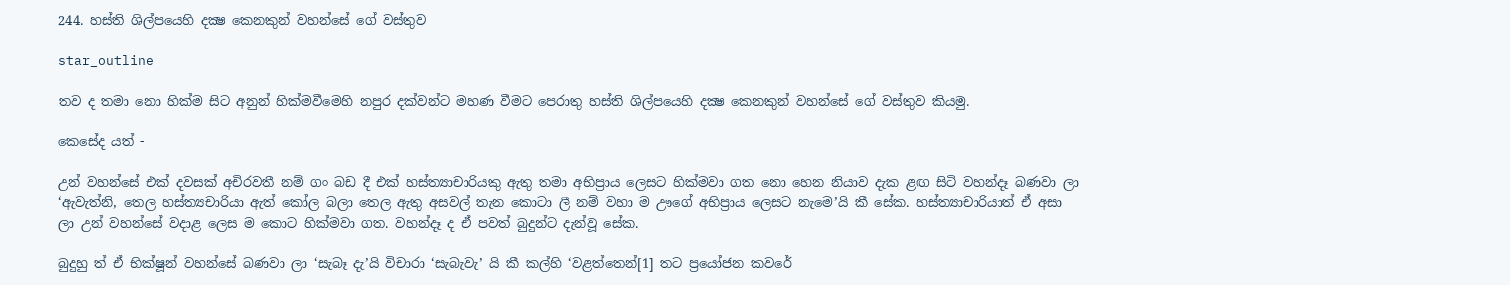244. හස්ති ශිල්පයෙහි දක්‍ෂ කෙනකුන් වහන්සේ ගේ වස්තුව

star_outline

තව ද තමා නො හික්ම සිට අනුන් හික්මවීමෙහි නපුර දක්වන්ට මහණ වීමට පෙරාතු හස්ති ශිල්පයෙහි දක්‍ෂ කෙනකුන් වහන්සේ ගේ වස්තුව කියමු.

කෙසේද යත් -

උන් වහන්සේ එක් දවසක් අචිරවතී නම් ගං බඩ දී එක් හස්ත්‍යාචාරියකු ඇතු තමා අභිප්‍රාය ලෙසට හික්මවා ගත නො හෙන නියාව දැක ළඟ සිටි වහන්දෑ බණවා ලා ‘ඇවැත්නි, තෙල හස්ත්‍යචාරියා ඇත් කෝල බලා තෙල ඇතු අසවල් තැන කොටා ලී නම් වහා ම ඌගේ අභිප්‍රාය ලෙසට නැමෙ’යි කී සේක. හස්ත්‍යාචාරියාත් ඒ අසා ලා උන් වහන්සේ වදාළ ලෙස ම කොට හික්මවා ගත. වහන්දෑ ද ඒ පවත් බුදුන්ට දැන්වූ සේක.

බුදුහු ත් ඒ භික්ෂූන් වහන්සේ බණවා ලා ‘සැබෑ දැ’යි විචාරා ‘සැබැවැ’ යි කී කල්හි ‘වළත්තෙන්[1] තට ප්‍රයෝජන කවරේ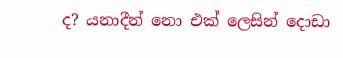ද? යනාදීන් නො එක් ලෙසින් දොඩා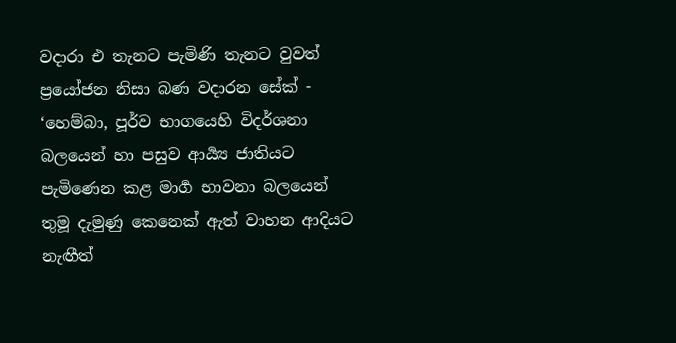වදාරා එ තැනට පැමිණි තැනට වුවත් ප්‍රයෝජන නිසා බණ වදාරන සේක් - ‘හෙම්බා, පූර්ව භාගයෙහි විදර්ශනා බලයෙන් හා පසුව ආර්‍ය්‍ය ජාතියට පැමිණෙන කළ මාර්‍ග භාවනා බලයෙන් තුමූ දැමුණු කෙනෙක් ඇත් වාහන ආදියට නැඟීත්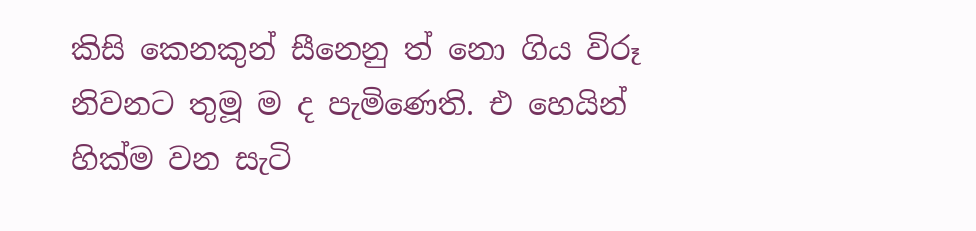කිසි කෙනකුන් සීනෙනු ත් නො ගිය විරූ නිවනට තුමූ ම ද පැමිණෙති. එ හෙයින් හික්ම වන සැටි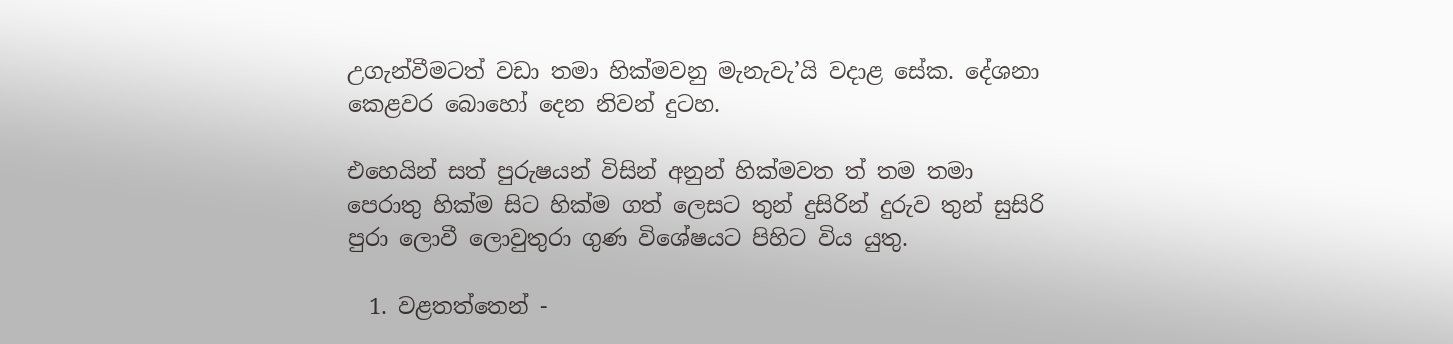උගැන්වීමටත් වඩා තමා හික්මවනු මැනැවැ’යි වදාළ සේක. දේශනා කෙළවර බොහෝ දෙන නිවන් දුටහ.

එහෙයින් සත් පුරුෂයන් විසින් අනුන් හික්මවත ත් තම තමා පෙරාතු හික්ම සිට හික්ම ගත් ලෙසට තුන් දුසිරින් දුරුව තුන් සුසිරි පුරා ලොවී ලොවුතුරා ගුණ විශේෂයට පිහිට විය යුතු.

  1. වළතත්තෙන් -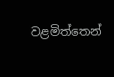වළමිත්තෙන්